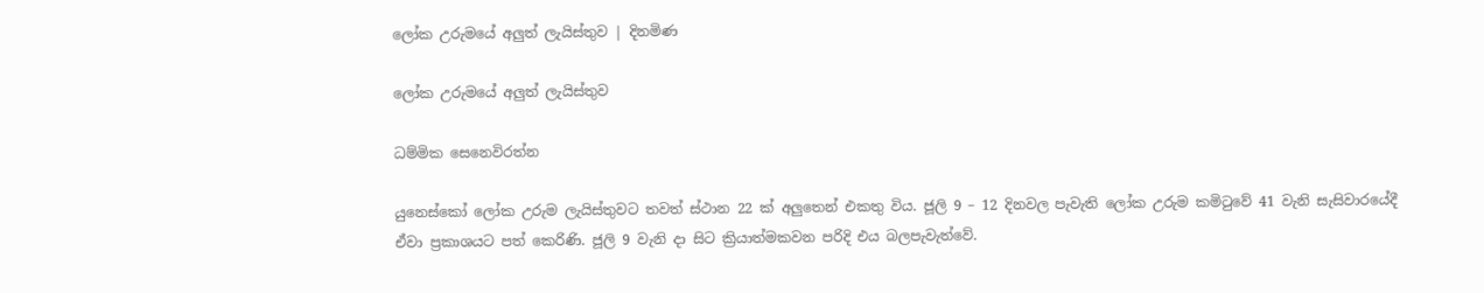ලෝක උරුමයේ අලුත් ලැයිස්තුව | දිනමිණ

ලෝක උරුමයේ අලුත් ලැයිස්තුව

ධම්මික සෙනෙවිරත්න

යුනෙස්කෝ ‍ලෝක උරුම ලැයිස්තුවට තවත් ස්ථාන 22 ක් අලුතෙන් එකතු විය. ජූලි 9 – 12 දිනවල පැවැති ලෝක උරුම කමිටුවේ 41 වැනි සැසිවාරයේදී ඒවා ප්‍රකාශයට පත් කෙරිණි. ජූලි 9 වැනි දා සිට ක්‍රියාත්මකවන පරිදි එය බලපැවැත්වේ.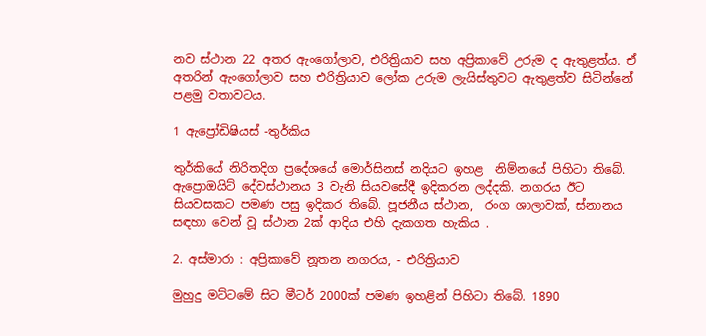නව ස්ථාන 22 අතර ඇංගෝලාව, එරිත්‍රියාව සහ අප්‍රිකාවේ උරුම ද ඇතුළත්ය. ඒ අතරින් ඇංගෝලාව සහ එරිත්‍රියාව ‍ලෝක උරුම ලැයිස්තුවට ඇතුළත්ව සිටින්නේ පළමු වතාවටය.

1 ඇ‍ප්‍රෝඩිෂියස් -තුර්කිය

තුර්කියේ නිරිතදිග ප්‍රදේශයේ ‍මොර්සිනස් නදියට ඉහළ  නිම්නයේ පිහිටා තිබේ. ඇප්‍රොඔයිට් දේවස්ථානය 3 වැනි සියවසේදී ඉදිකරන ලද්දකි. නගරය ඊට සියවසකට පමණ පසු ඉදිකර තිබේ. පූජනීය ස්ථාන,  රංග ශාලාවක්, ස්නානය සඳහා වෙන් වූ ස්ථාන 2ක් ආදිය එහි දැකගත හැකිය .

2. අස්මාරා : අප්‍රිකාවේ නූතන නගරය, - එරිත්‍රියාව

මුහුදු මට්ටමේ සිට මීටර් 2000ක් පමණ ඉහළින් පිහිටා තිබේ. 1890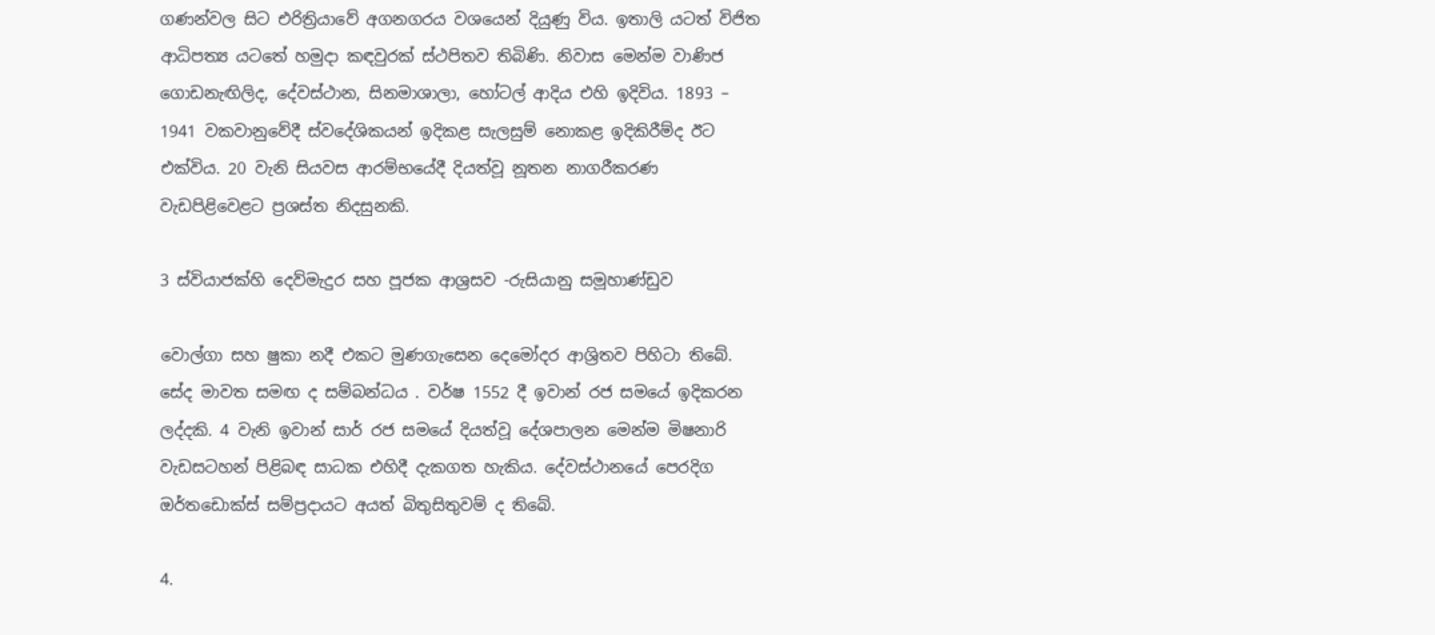ගණන්වල සිට එරිත්‍රියාවේ අගනගරය වශයෙන් දියුණු විය. ඉතාලි යටත් විජිත ආධිපත්‍ය යටතේ හමුදා කඳවුරක් ස්ථපිතව තිබිණි. නිවාස මෙන්ම වාණිජ ගොඩනැඟිලිද, දේවස්ථාන, සිනමාශාලා, හෝටල් ආදිය එහි ඉදිවිය. 1893 – 1941 වකවානුවේදී ස්වදේශිකයන් ඉදිකළ සැලසුම් නොකළ ඉදිකිරීම්ද ඊට එක්විය. 20 වැනි සියවස ආරම්භයේදී දියත්වූ නූතන නාගරීකරණ වැඩපිළිවෙළට ප්‍රශස්ත නිදසුනකි.

3 ස්වියාජක්හි දෙව්මැදුර සහ පූජක ආශ්‍රසව -රුසියානු සමූහාණ්ඩුව

වොල්ගා සහ ෂුකා නදී එකට මුණගැසෙන දෙමෝදර ආශ්‍රිතව පිහිටා තිබේ. සේද මාවත සමඟ ද සම්බන්ධය . වර්ෂ 1552 දී ඉවාන් රජ සමයේ ඉදිකරන ලද්දකි. 4 වැනි ඉවාන් සාර් රජ සමයේ දියත්වූ දේශපාලන මෙන්ම මිෂනාරි වැඩසටහන් පිළිබඳ සාධක එහිදී දැකගත හැකිය. දේවස්ථානයේ පෙරදිග ඔර්තඩොක්ස් සම්ප්‍රදායට අයත් බිතුසිතුවම් ද තිබේ.

4.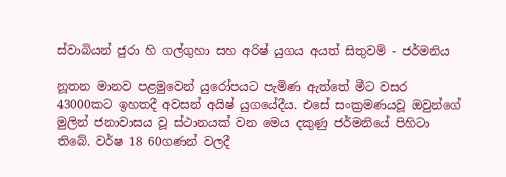ස්වාබියන් ජුරා හි ගල්ගුහා සහ අරිෂ් යුගය අයත් සිතුවම් - ජර්මනිය

නූතන මානව පළමුවෙන් යු‍රෝපයට පැමිණ ඇත්තේ මීට වසර 43000කට ඉහතදී අවසන් අයිෂ් යුගයේදීය. එසේ සංක්‍රමණයවූ ඔවුන්ගේ මුලින් ජනාවාසය වූ ස්ථානයක් වන මෙය දකුණු ජර්මනියේ පිහිටා තිබේ. වර්ෂ 18 60ගණන් වලදී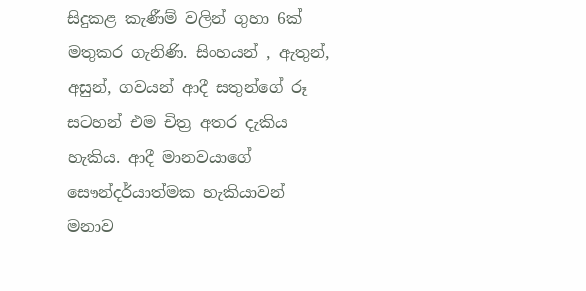සිදුකළ කැණීම් වලින් ගුහා 6ක් මතුකර ගැනිණි. සිංහයන් , ඇතුන්, අසුන්, ගවයන් ආදී සතුන්ගේ රූ සටහන් එම චිත්‍ර අතර දැකිය හැකිය. ආදී මානවයාගේ සෞන්දර්යාත්මක හැකියාවන් මනාව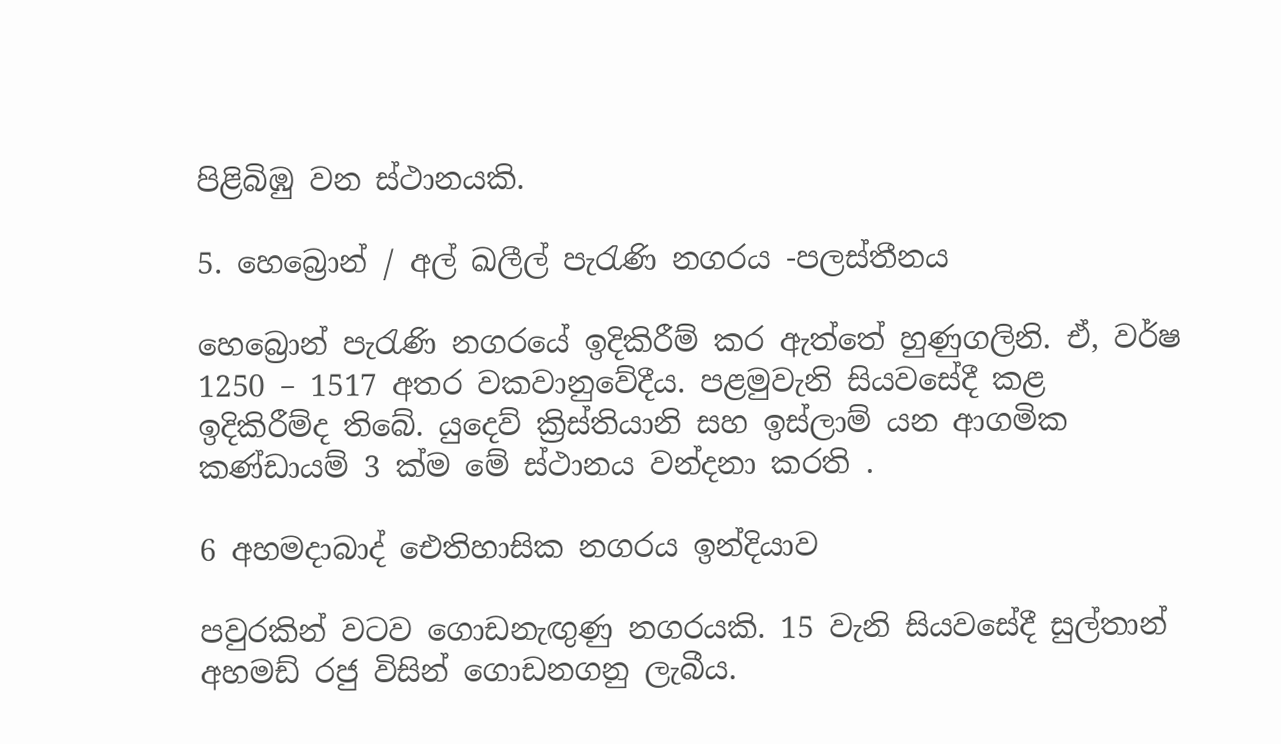පිළිබිඹු වන ස්ථානයකි.

5. හෙබ්‍රොන් / අල් ඛලීල් පැරැණි නගරය -පලස්තීනය

හෙබ්‍රොන් පැරැණි නගරයේ ඉදිකිරීම් කර ඇත්තේ හුණුගලිනි. ඒ, වර්ෂ 1250 – 1517 අතර වකවානුවේදීය. පළමුවැනි සියවසේදී කළ ඉදිකිරීම්ද තිබේ. යුදෙව් ක්‍රිස්තියානි සහ ඉස්ලාම් යන ආගමික  කණ්ඩායම් 3 ක්ම මේ ස්ථානය වන්දනා කරති .

6 අහමදාබාද් ඓතිහාසික නගරය ඉන්දියාව

පවුරකින් වටව ගොඩනැඟුණු නගරයකි. 15 වැනි සියවසේදී සුල්තාන් අහමඩ් රජු විසින් ගොඩනගනු ලැබීය.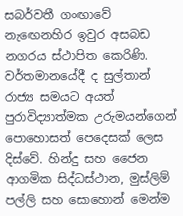සබර්වතී ගංඟාවේ නැ‍ඟෙනහිර ඉවුර අසබඩ නගරය ස්ථාපිත කෙරිණි. වර්තමානයේදී ද සුල්තාන් රාජ්‍ය සමයට අයත් පුරාවිද්‍යාත්මක උරුමයන්ගෙන් පොහොසත් පෙදෙසක් ලෙස දිස්වේ. හින්දු සහ ජෛන ආගමික සිද්ධස්ථාන, මුස්ලිම් පල්ලි සහ සොහොන් මෙන්ම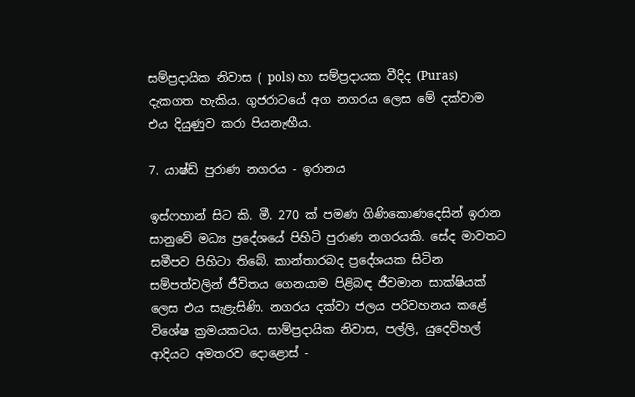සම්ප්‍රදායික නිවාස ( pols) හා සම්ප්‍රදායක වීදිද (Puras) දැකගත හැකිය. ගුජරාටයේ අග නගරය ලෙස මේ දක්වාම එය දියුණුව කරා පියනැඟීය.

7. යාෂ්ඩ් පුරාණ නගරය - ඉරානය

ඉස්ෆහාන් සිට කි. මී. 270 ක් පමණ ගිණිකොණදෙසින් ඉරාන සානු‍වේ මධ්‍ය ප්‍රදේශයේ පිහිටි පුරාණ නගරයකි. සේද මාවතට සමීපව පිහිටා තිබේ. කාන්තාරබද ප්‍රදේශයක සිටින සම්පත්වලින් ජීවිතය ගෙනයාම පිළිබඳ ජීවමාන සාක්ෂියක් ලෙස එය සැළැසිණි. නගරය දක්වා ජලය පරිවහනය කළේ විශේෂ ක්‍රමයකටය. සාම්ප්‍රදායික නිවාස, පල්ලි, යුදෙව්හල් ආදියට අමතරව දොළොස් -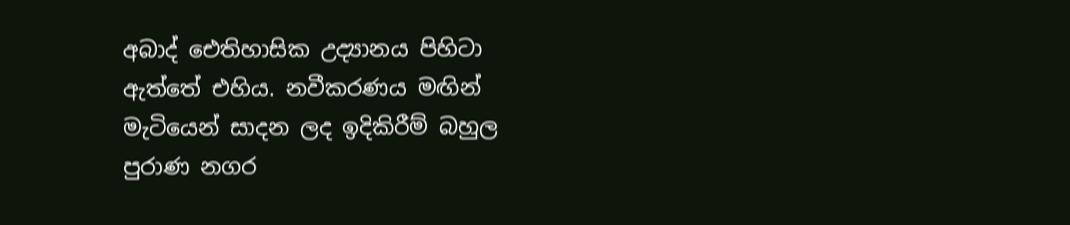අබාද් ඓතිහාසික උද්‍යානය පිහිටා ඇත්තේ එහිය. නවීකරණය මඟින් මැටියෙන් සාදන ලද ඉදිකිරීම් බහුල පුරාණ නගර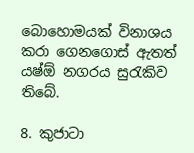බොහොමයක් විනාශය කරා ගෙනගොස් ඇතත් යෂ්ඕ නගරය සුරැකිව තිබේ.

8. කුජාටා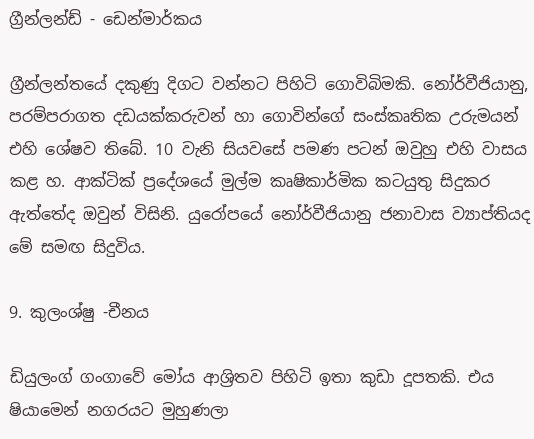ග්‍රීන්ලන්ඩ් - ඩෙන්මාර්කය

ග්‍රීන්ලන්තයේ දකුණු දිගට වන්නට පිහිටි ගොවිබිමකි. නෝර්වීජියානු, පරම්පරාගත දඩයක්කරුවන් හා ගොවින්ගේ සංස්කෘතික උරුමයන් එහි ශේෂව තිබේ. 10 වැනි සියවසේ පමණ පටන් ඔවුහු එහි වාසය කළ හ. ආක්ටික් ප්‍රදේශයේ මුල්ම කෘෂිකාර්මික කටයුතු සිදුකර ඇත්තේද ඔවුන් විසිනි. යුරෝප‍යේ නෝර්වීජියානු ජනාවාස ව්‍යාප්තියද මේ සමඟ සිදුවිය.

9. කුලංශ්ෂු -චීනය

ඩියුලංග් ගංගාවේ මෝය ආශ්‍රිතව පිහිටි ඉතා කුඩා දූපතකි. එය ෂියාමෙන් නගරයට මුහුණලා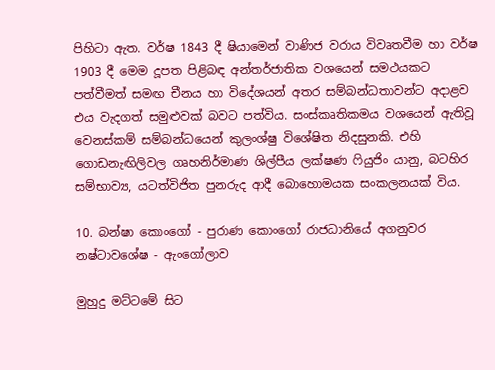පිහිටා ඇත. වර්ෂ 1843 දී ෂියාමෙන් වාණිජ වරාය විවෘතවීම හා වර්ෂ 1903 දී මෙම දූපත පිළිබඳ අන්තර්ජාතික වශයෙන් සමථයකට පත්වීමත් සමඟ චීනය හා විදේශයන් අතර සම්බන්ධතාවන්ට අදාළව එය වැදගත් සමුළුවක් බවට පත්විය. සංස්කෘතිකමය වශයෙන් ඇතිවූ වෙනස්කම් සම්බන්ධයෙන් කුලංශ්ෂු විශේෂිත නිදසුනකි. එහි ගොඩනැඟිලිවල ගෘහනිර්මාණ ශිල්පීය ලක්ෂණ ෆියුජිං යානු, බටහිර සම්භාව්‍ය, යටත්විජිත පුනරුද ආදී ‍බොහොමයක සංකලනයක් විය.

10. බන්ෂා ‍කොංගෝ - පුරාණ කොංගෝ රාජධානියේ අගනුවර නෂ්ටාවශේෂ - ඇංගෝලාව

මුහුදු මට්ටමේ සිට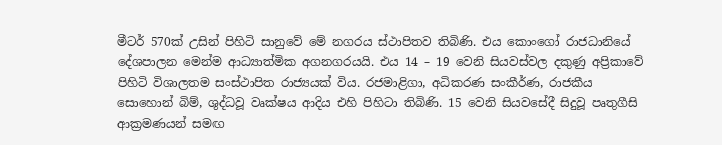මීටර් 570ක් උසින් පිහිටි සානුවේ මේ නගරය ස්ථාපිතව තිබිණි. එය කොංගෝ රාජධානියේ දේශපාලන මෙන්ම ආධ්‍යාත්මික අගනගරයයි. එය 14 – 19 වෙනි සියවස්වල දකුණු අප්‍රිකාවේ පිහිටි විශාලතම සංස්ථාපිත රාජ්‍යයක් විය. රජමාළිගා, අධිකරණ සංකීර්ණ, රාජකීය සොහොන් බිම්, ශුද්ධවූ වෘක්ෂය ආදිය එහි පිහිටා තිබිණි. 15 වෙනි සියවසේදී සිදුවූ පෘතුගීසි ආක්‍රමණයන් සමඟ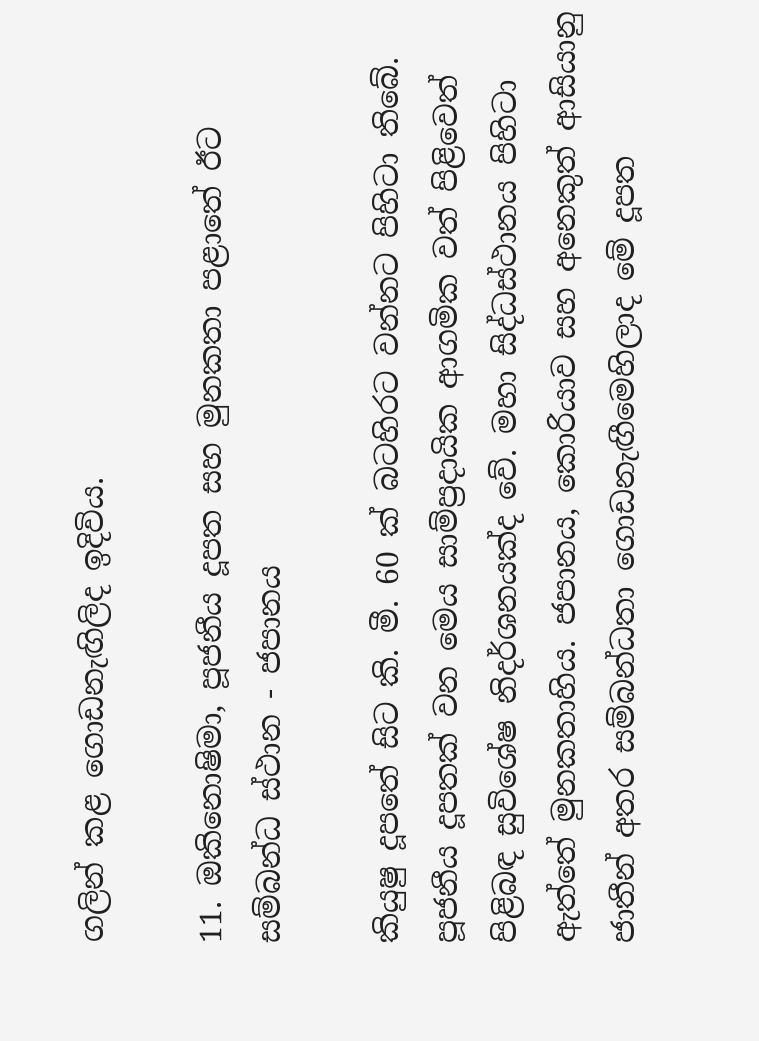ගලින් කළ ගොඩනැඟිලිද ඉදිවිය.

11. ඔකිනොෂිමා, පූජනීය දූපත සහ මුනකතා පළාතේ ඊට සම්බන්ධ ස්ථාන - ජපානය

කියුෂු දූපතේ සිට කි. මී. 60 ක් බටහිරට වන්නට පිහිටා තිබේ. පූජනීය දූපතක් වන මෙය සාම්ප්‍රදායික ආගමික වත් පිළිවෙත් පිළිබඳ සුවිශේෂ නිදර්ශනයක්ද වේ. මහා සිද්ධස්ථානය පිහිටා ඇත්තේ මුනකතාහිය. ජපානය, කොරියාව සහ අනෙකුත් ආසියානු ජාතීන් අතර සම්බන්ධතා ගොඩනැඟීමෙහිලාද මේ දූපත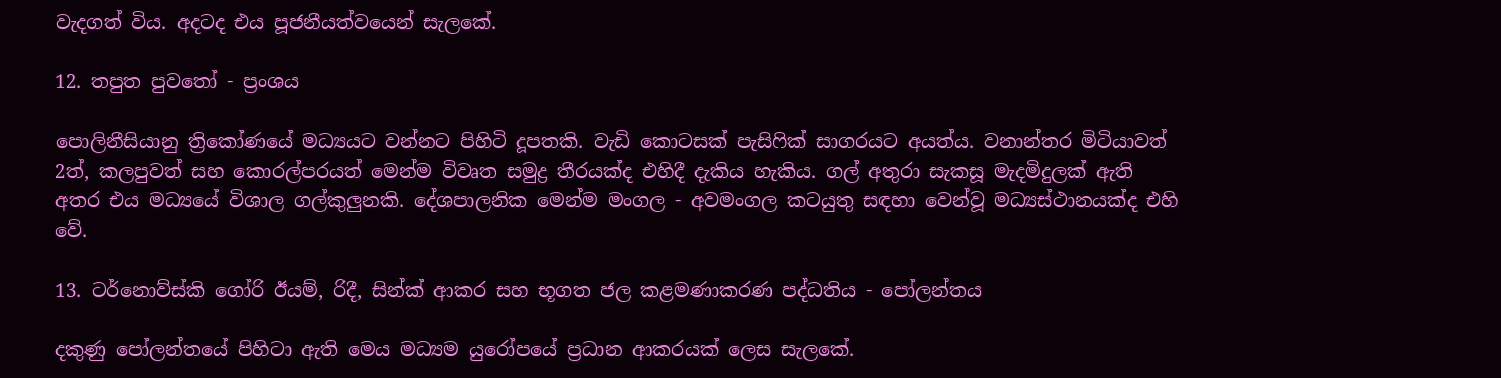වැදගත් විය. අදටද එය පූජනීයත්වයෙන් සැලකේ.

12. තපුත පුවතෝ - ප්‍රංශය

පොලිනීසියානු ත්‍රිකෝණයේ මධ්‍යයට වන්නට පිහිටි දූපතකි. වැඩි කොටසක් පැසිෆික් සාගරයට අයත්ය. වනාන්තර මිටියාවත් 2ත්, කලපුවත් සහ කොරල්පරයත් මෙන්ම විවෘත සමුද්‍ර තීරයක්ද එහිදී දැකිය හැකිය. ගල් අතුරා සැකසූ මැදමිදුලක් ඇති අතර එය මධ්‍යයේ විශාල ගල්කුලුනකි. දේශපාලනික මෙන්ම මංගල - අවමංගල කටයුතු සඳහා ‍වෙන්වූ මධ්‍යස්ථානයක්ද එහි වේ.

13. ටර්නොව්ස්කි ගෝරි ඊයම්, රිදී, සින්ක් ආකර සහ භූගත ජල කළමණාකරණ පද්ධතිය - පෝලන්තය

දකුණු පෝලන්තයේ පිහිටා ඇති මෙය මධ්‍යම යුරෝපයේ ප්‍රධාන ආකරයක් ලෙස සැලකේ.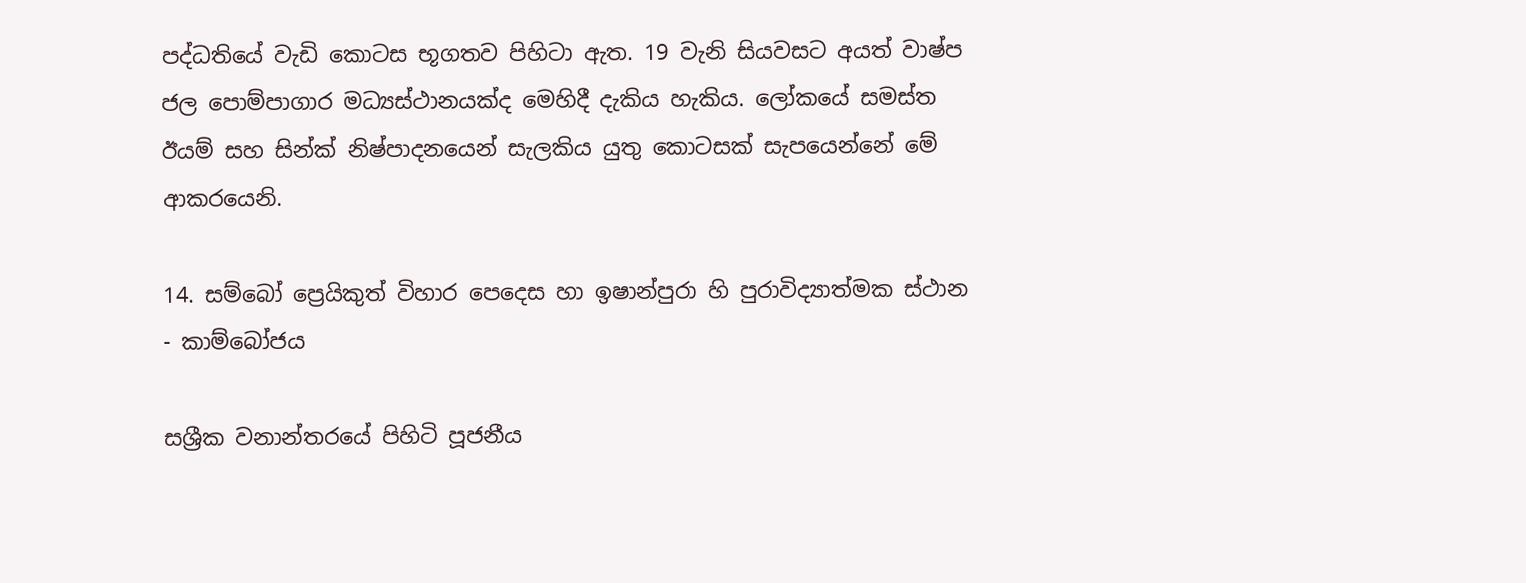පද්ධතියේ වැඩි කොටස භූගතව පිහිටා ඇත. 19 වැනි සියවසට අයත් වාෂ්ප ජල පොම්පාගාර මධ්‍යස්ථානයක්ද මෙහිදී දැකිය හැකිය. ලෝකයේ සමස්ත ඊයම් සහ සින්ක් නිෂ්පාදනයෙන් සැලකිය යුතු කොටසක් සැපයෙන්නේ මේ ආකරයෙනි.

14. සම්බෝ ප්‍රෙයිකුත් විහාර පෙදෙස හා ඉෂාන්පුරා හි පුරාවිද්‍යාත්මක ස්ථාන - කාම්බෝජය

සශ්‍රීක වනාන්තරයේ පිහිටි පූජනීය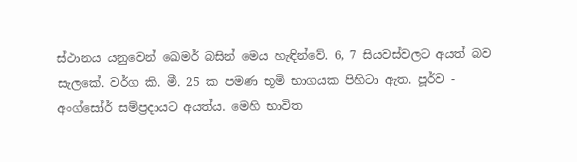ස්ථානය යනුවෙන් ඛෙමර් බසින් මෙය හැඳින්වේ. 6, 7 සියවස්වලට අයත් බව සැලකේ. වර්ග කි. මී. 25 ක පමණ භූමි භාගයක පිහිටා ඇත. පූර්ව - අංග්සෝර් සම්ප්‍රදායට අයත්ය. මෙහි භාවිත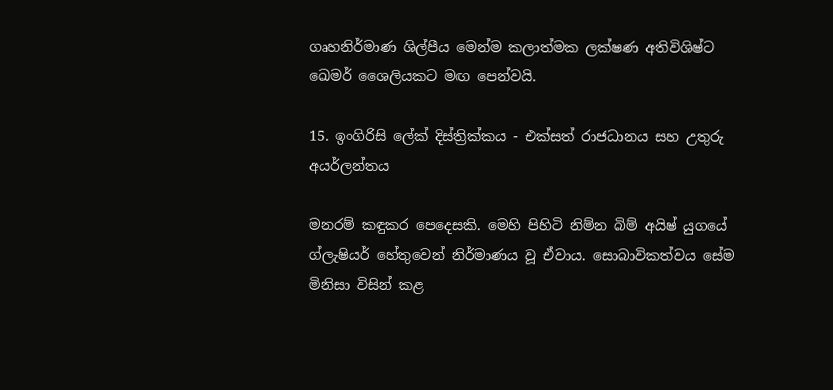ගෘහනිර්මාණ ශිල්පීය මෙන්ම කලාත්මක ලක්ෂණ අතිවිශිෂ්ට ඛෙමර් ශෛලියකට මඟ පෙන්වයි.

15. ඉංගිරිසි ලේක් දිස්ත්‍රික්කය - එක්සත් රාජධානය සහ උතුරු අයර්ලන්තය

මනරම් කඳුකර පෙදෙසකි. මෙහි පිහිටි නිම්න බිම් අයිෂ් යුග‍යේ ග්ලැෂියර් හේතුවෙන් නිර්මාණය වූ ඒවාය. සොබාවිකත්වය සේම මිනිසා විසින් කළ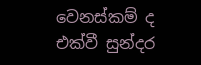වෙනස්කම් ද එක්වී සුන්දර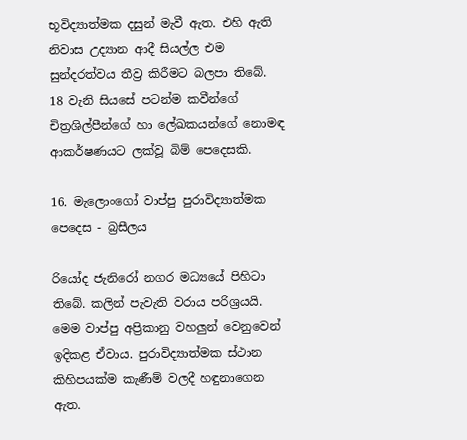භූවිද්‍යාත්මක දසුන් මැවී ඇත. එහි ඇති නිවාස උද්‍යාන ආදී සියල්ල එම සුන්දරත්වය තීව්‍ර කිරීමට බලපා තිබේ. 18 වැනි සියසේ පටන්ම කවීන්ගේ චිත්‍රශිල්පීන්ගේ හා ලේඛකයන්ගේ නොමඳ ආකර්ෂණයට ලක්වූ බිම් පෙදෙසකි.

16. මැලොංගෝ වාප්පු පුරාවිද්‍යාත්මක පෙදෙස - බ්‍රසීලය

රියෝද ජැනිරෝ නගර මධ්‍යයේ පිහිටා තිබේ. කලින් පැවැති වරාය පරිශ්‍රයයි. මෙම වාප්පු අප්‍රිකානු වහලුන් වෙනුවෙන් ඉදිකළ ඒවාය. පුරාවිද්‍යාත්මක ස්ථාන කිහිපයක්ම කැණීම් වලදී හඳුනාගෙන ඇත.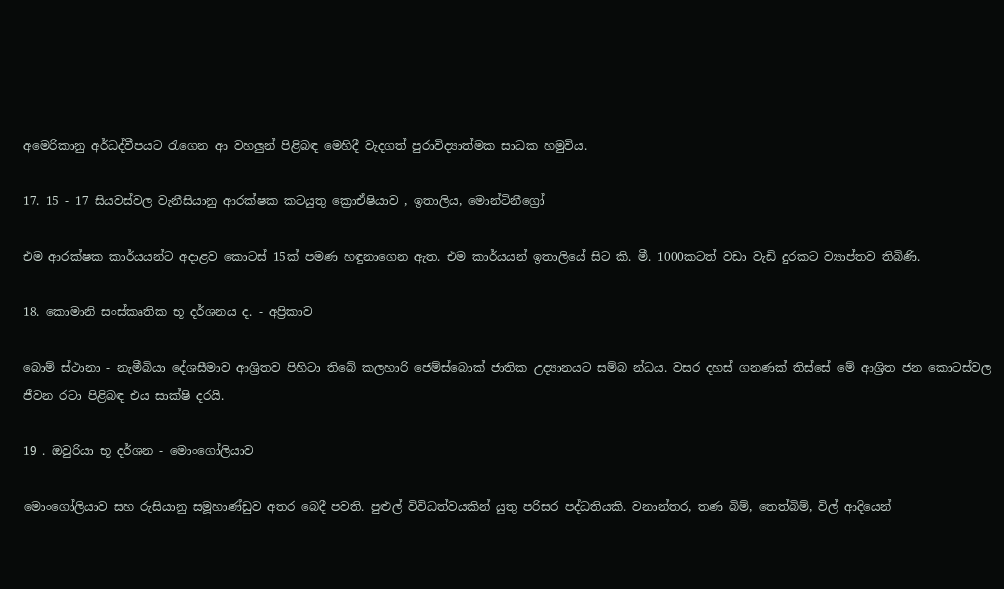අමෙරිකානු අර්ධද්වීපයට රැගෙන ආ වහලුන් පිළිබඳ ‍මෙහිදී වැදගත් පුරාවිද්‍යාත්මක සාධක හමුවිය.

17. 15 - 17 සියවස්වල වැනීසියානු ආරක්ෂක කටයුතු ක්‍රොඒෂියාව , ඉතාලිය, මොන්ටිනීග්‍රෝ

එම ආරක්ෂක කාර්යයන්ට අදාළව ‍කොටස් 15ක් පමණ හඳුනාගෙන ඇත. එම කාර්යයන් ඉතාලියේ සිට කි. මී. 1000කටත් වඩා වැඩි දුරකට ව්‍යාප්තව තිබිණි.

18. කොමානි සංස්කෘතික භූ දර්ශනය ද. - අප්‍රිකාව

බොම් ස්ථානා - නැමීබියා දේශසීමාව ආශ්‍රිතව පිහිටා තිබේ කලහාරි ජෙම්ස්බොක් ජාතික උද්‍යානයට සම්බ න්ධය. වසර දහස් ගනණක් තිස්සේ මේ ආශ්‍රිත ජන කොටස්වල ජීවන රටා පිළිබඳ එය සාක්ෂි දරයි.

19 . ඔවුරියා භූ දර්ශන - මොංගෝලියාව

මොංගෝලියාව සහ රුසියානු සමූහාණ්ඩුව අතර බෙදී පවති. පුළුල් විවිධත්වයකින් යුතු පරිසර පද්ධතියකි. වනාන්තර, තණ බිම්, තෙත්බිම්, විල් ආදියෙන්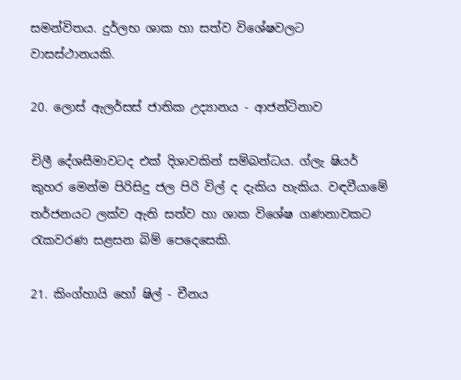සමන්විතය. දුර්ලභ ශාක හා සත්ව විශේෂවලට වාසස්ථානයකි.

20. ලොස් ඇලර්සස් ජාතික උද්‍යානය - ආජන්ටිනාව

චිලී දේශසීමාවටද එක් දිශාවකින් සම්බන්ධය. ග්ලැ ෂියර් කුහර මෙන්ම පිරිසිදු ජල පිරි විල් ද දැකිය හැකිය. වඳවීයාමේ තර්ජනයට ලක්ව ඇති සත්ව හා ශාක වි‍ශේෂ ගණනාවකට රැකවරණ සළසන බිම් පෙදෙසෙකි.

21. කිංග්හායි හෝ ෂිල් - චීනය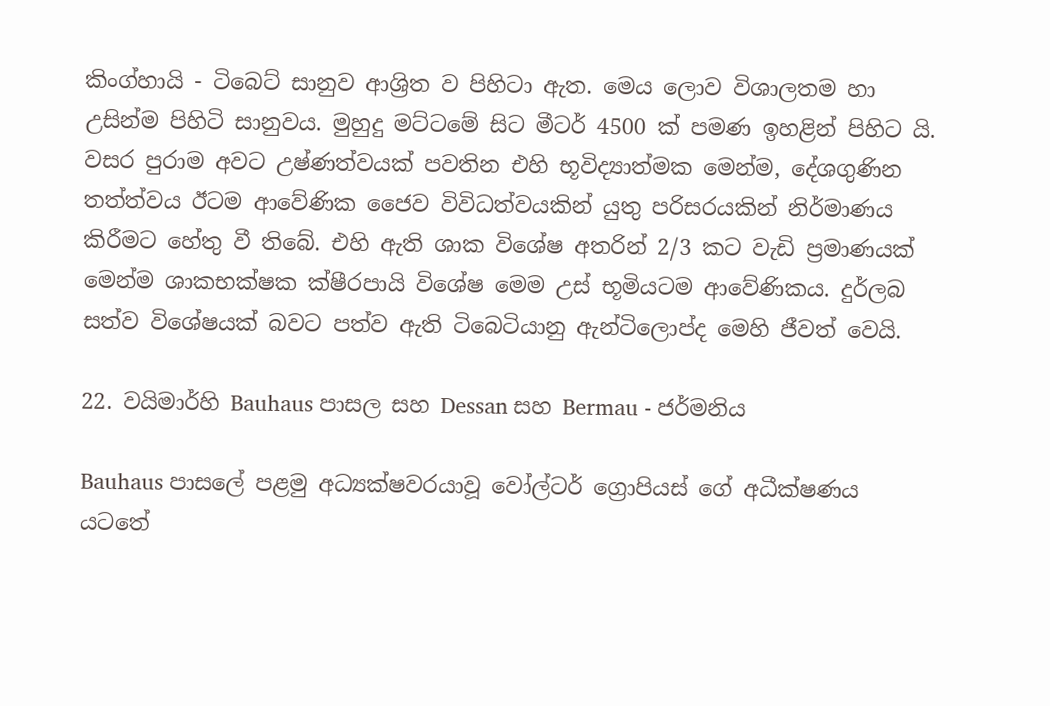කිංග්හායි - ටිබෙට් සානුව ආශ්‍රිත ව පිහිටා ඇත. මෙය ලොව විශාලතම හා උසින්ම පිහිටි සානුවය. මුහුදු මට්ටමේ සිට මීටර් 4500 ක් පමණ ඉහළින් පිහිට යි. වසර පුරාම අවට උෂ්ණත්වයක් පවතින එහි භූවිද්‍යාත්මක මෙන්ම, දේශගුණින තත්ත්වය ඊටම ආවේණික ජෛව විවිධත්වයකින් යුතු පරිසරයකින් නිර්මාණය කිරීමට හේතු වී තිබේ. එහි ඇති ශාක විශේෂ අතරින් 2/3 කට වැඩි ප්‍රමාණයක් මෙන්ම ශාකභක්ෂක ක්ෂීරපායි විශේෂ ‍මෙම උස් භූමියටම ආවේණිකය. දුර්ලබ සත්ව විශේෂයක් බවට පත්ව ඇති ටිබෙටියානු ඇන්ටිලොප්ද මෙහි ජීවත් වෙයි.

22. වයිමාර්හි Bauhaus පාසල සහ Dessan සහ Bermau - ජර්මනිය

Bauhaus පාසලේ පළමු අධ්‍යක්ෂවරයාවූ වෝල්ටර් ග්‍රොපියස් ගේ අධීක්ෂණය යටතේ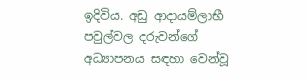ඉදිවිය. අඩු ආදායම්ලාභී පවුල්වල දරුවන්ගේ අධ්‍යාපනය සඳහා වෙන්වූ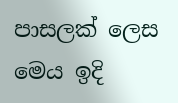පාසලක් ලෙස මෙය ඉදි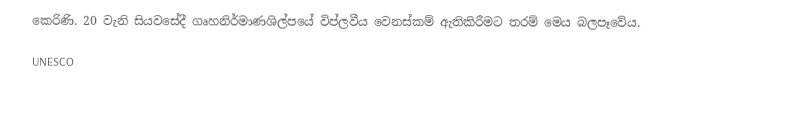කෙරිණි. 20 වැනි සියවසේදී ගෘහනිර්මාණශිල්පයේ විප්ලවීය වෙනස්කම් ඇතිකිරීමට තරම් මෙය බලපෑවේය.

UNESCO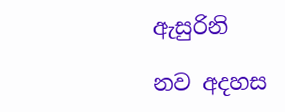ඇසුරිනි

නව අදහස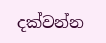දක්වන්න